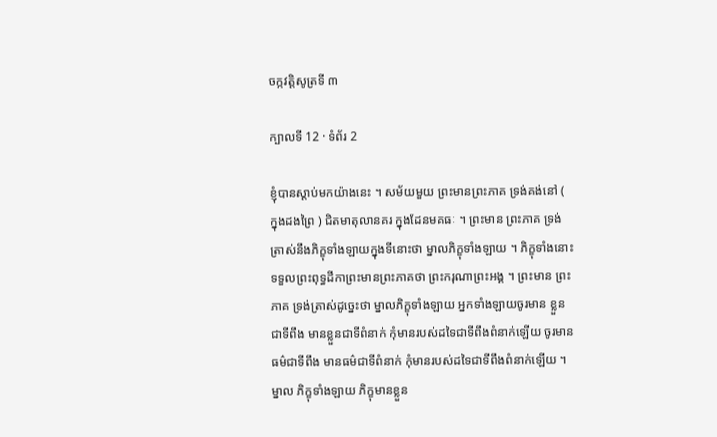ចក្កវត្តិសូត្រទី ៣

ក្បាលទី 12 · ទំព័រ 2

ខ្ញុំបានស្តាប់មកយ៉ាងនេះ ។ សម័យមួយ ព្រះមានព្រះភាគ ទ្រង់គង់នៅ ( ក្នុងដងព្រៃ ) ជិតមាតុលានគរ ក្នុងដែនមគធៈ ។ ព្រះមាន ព្រះភាគ ទ្រង់ត្រាស់នឹងភិក្ខុទាំងឡាយក្នុងទីនោះថា ម្នាលភិក្ខុទាំងឡាយ ។ ភិក្ខុទាំងនោះទទួលព្រះពុទ្ធដីកាព្រះមានព្រះភាគថា ព្រះករុណាព្រះអង្គ ។ ព្រះមាន ព្រះភាគ ទ្រង់ត្រាស់ដូច្នេះថា ម្នាលភិក្ខុទាំងឡាយ អ្នកទាំងឡាយចូរមាន ខ្លួនជាទីពឹង មានខ្លួនជាទីពំនាក់ កុំមានរបស់ដទៃជាទីពឹងពំនាក់ឡើយ ចូរមាន ធម៌ជាទីពឹង មានធម៌ជាទីពំនាក់ កុំមានរបស់ដទៃជាទីពឹងពំនាក់ឡើយ ។ ម្នាល ភិក្ខុទាំងឡាយ ភិក្ខុមានខ្លួន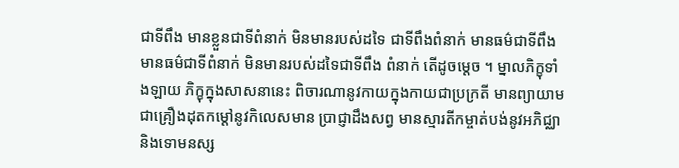ជាទីពឹង មានខ្លួនជាទីពំនាក់ មិនមានរបស់ដទៃ ជាទីពឹងពំនាក់ មានធម៌ជាទីពឹង មានធម៌ជាទីពំនាក់ មិនមានរបស់ដទៃជាទីពឹង ពំនាក់ តើដូចម្តេច ។ ម្នាលភិក្ខុទាំងឡាយ ភិក្ខុក្នុងសាសនានេះ ពិចារណានូវកាយក្នុងកាយជាប្រក្រតី មានព្យាយាមជាគ្រឿងដុតកម្តៅនូវកិលេសមាន ប្រាជ្ញាដឹងសព្វ មានស្មារតីកម្ចាត់បង់នូវអភិជ្ឈា និងទោមនស្ស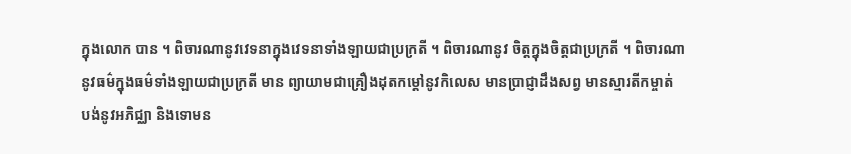ក្នុងលោក បាន ។ ពិចារណានូវវេទនាក្នុងវេទនាទាំងឡាយជាប្រក្រតី ។ ពិចារណានូវ ចិត្តក្នុងចិត្តជាប្រក្រតី ។ ពិចារណានូវធម៌ក្នុងធម៌ទាំងឡាយជាប្រក្រតី មាន ព្យាយាមជាគ្រឿងដុតកម្តៅនូវកិលេស មានប្រាជ្ញាដឹងសព្វ មានស្មារតីកម្ចាត់ បង់នូវអភិជ្ឈា និងទោមន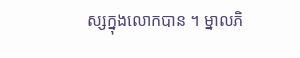ស្សក្នុងលោកបាន ។ ម្នាលភិ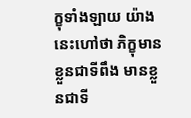ក្ខុទាំងឡាយ យ៉ាង នេះហៅថា ភិក្ខុមានខ្លួនជាទីពឹង មានខ្លួនជាទី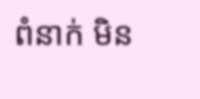ពំនាក់ មិន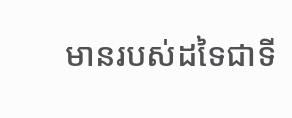មានរបស់ដទៃជាទី